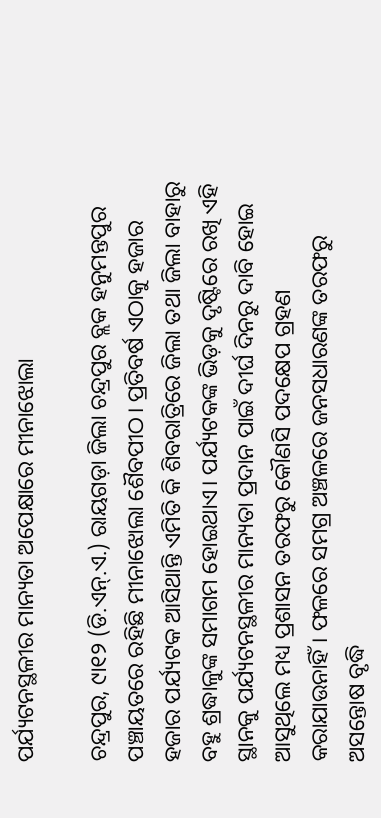ପର୍ଯ୍ୟଟନସ୍ଥଳୀର ମାନ୍ୟତା ଅପେକ୍ଷାରେ ମୀନାଝୋଲା

ଚନ୍ଦ୍ରପୁର, ୯ା୧୨ (ଡି.ଏନ୍‌.ଏ.) ରାୟଗଡ଼ା ଜିଲା ଚନ୍ଦ୍ରପୁର ବ୍ଲକ ହନୁମନ୍ତପୁର ପଞ୍ଚାୟତରେ ରହିଛି ମୀନାଝୋଲା ଶୈବପୀଠ। ପ୍ରତିବର୍ଷ ଏଠାକୁ ହଜାର ହଜାର ପର୍ଯ୍ୟଟକ ଆସିଥାନ୍ତି ଏମିତି କି ଶିବରାତ୍ରିରେ ଜିଲା ତଥା ଜିଲା ବାହାରୁ ବହୁ ଶ୍ରଦ୍ଧାଳୁଙ୍କ ସମାଗମ ହୋଇଥାଏ। ପର୍ଯ୍ୟଟକଙ୍କ ଭିଡ଼କୁ ଦୃଷ୍ଟିରେ ରଖି ଏହି ସ୍ଥାନକୁ ପର୍ଯ୍ୟଟନସ୍ଥଳୀର ମାନ୍ୟତା ପ୍ରଦାନ ପାଇଁ ଦୀର୍ଘ ଦିନରୁ ଦାବି ହୋଇ ଆସୁଥିଲେ ମଧ୍ୟ ପ୍ରଶାସନ ତରଫରୁ କୌଣସି ପଦକ୍ଷେପ ଗ୍ରହଣ କରାଯାଉନାହିଁ। ଫଳରେ ସମଗ୍ର ଅଞ୍ଚଳରେ ଜନସଧାରଣଙ୍କ ତରଫରୁ ଅସନ୍ତୋଷ ବୃଦ୍ଧି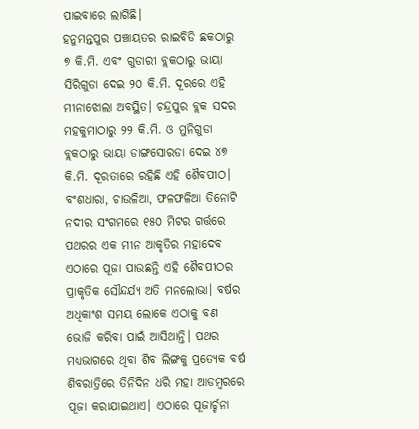ପାଇବାରେ ଲାଗିଛି।
ହନୁମନ୍ତପୁର ପଞ୍ଚାୟତର ରାଇବିଡି ଛକଠାରୁ ୭ କି.ମି. ଏବଂ ଗୁଡାରୀ ବ୍ଲକଠାରୁ ଭାୟା ସିରିଗୁଡା ଦେଇ ୨୦ କି.ମି. ଦୂରରେ ଏହି ମୀନାଝୋଲା ଅବସ୍ଥିତ। ଚନ୍ଦ୍ରପୁର ବ୍ଲକ ସଦର ମହକୁମାଠାରୁ ୨୨ କି.ମି. ଓ ମୁନିଗୁଡା ବ୍ଲକଠାରୁ ଭାୟା ଡାଙ୍ଗସୋରଡା ଦେଇ ୪୭ କି.ମି. ଦୂରତାରେ ରହିଛି ଏହି ଶୈବପୀଠ। ବଂଶଧାରା, ଚାଉଳିଆ, ଫଳଫଳିଆ ତିନୋଟି ନଦୀର ସଂଗମରେ ୧୫୦ ମିଟର ଗର୍ତ୍ତରେ ପଥରର ଏକ ମୀନ ଆକୃତିର ମହାଦେବ ଏଠାରେ ପୂଜା ପାଉଛନ୍ତି ଏହି ଶୈବପୀଠର ପ୍ରାକୃତିକ ସୌନ୍ଦର୍ଯ୍ୟ ଅତି ମନଲୋଭା। ବର୍ଷର ଅଧିକାଂଶ ସମୟ ଲୋକେ ଏଠାକୁ ବଣ ଭୋଜି କରିବା ପାଇଁ ଆସିଥାନ୍ତି। ପଥର ମଧ୍ୟଭାଗରେ ଥିବା ଶିବ ଲିଙ୍ଗକୁ ପ୍ରତ୍ୟେକ ବର୍ଷ ଶିବରାତ୍ରିରେ ତିନିଦିନ ଧରି ମହା ଆଡମ୍ବରରେ ପୂଜା କରାଯାଇଥାଏ। ଏଠାରେ ପୂଜାର୍ଚ୍ଚନା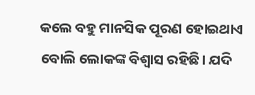କଲେ ବହୁ ମାନସିକ ପୂରଣ ହୋଇଥାଏ ବୋଲି ଲୋକଙ୍କ ବିଶ୍ୱାସ ରହିଛି। ଯଦି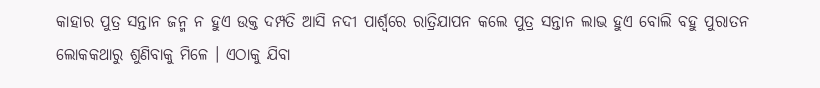କାହାର ପୁତ୍ର ସନ୍ତାନ ଜନ୍ମ ନ ହୁଏ ଉକ୍ତ ଦମ୍ପତି ଆସି ନଦୀ ପାର୍ଶ୍ୱରେ ରାତ୍ରିଯାପନ କଲେ ପୁତ୍ର ସନ୍ତାନ ଲାଭ ହୁଏ ବୋଲି ବହୁ ପୁରାତନ ଲୋକକଥାରୁ ଶୁଣିବାକୁ ମିଳେ । ଏଠାକୁ ଯିବା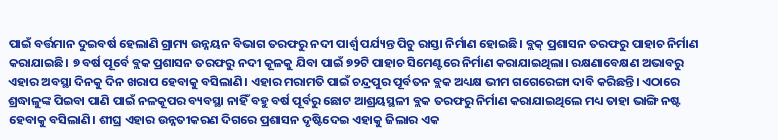ପାଇଁ ବର୍ତ୍ତମାନ ଦୁଇବର୍ଷ ହେଲାଣି ଗ୍ରାମ୍ୟ ଉନ୍ନୟନ ବିଭାଗ ତରଫରୁ ନଦୀ ପାର୍ଶ୍ୱ ପର୍ଯ୍ୟନ୍ତ ପିଚୁ ରାସ୍ତା ନିର୍ମାଣ ହୋଇଛି। ବ୍ଲକ୍‌ ପ୍ରଶାସନ ତରଫରୁ ପାହାଚ ନିର୍ମାଣ କରାଯାଇଛି। ୭ ବର୍ଷ ପୂର୍ବେ ବ୍ଲକ ପ୍ରଶାସନ ତରଫରୁ ନଦୀ କୂଳକୁ ଯିବା ପାଇଁ ୭୨ଟି ପାହାଚ ସିମେଣ୍ଟରେ ନିର୍ମାଣ କରାଯାଇଥିଲା। ରକ୍ଷଣାବେକ୍ଷଣ ଅଭାବରୁ ଏହାର ଅବସ୍ଥା ଦିନକୁ ଦିନ ଖରାପ ହେବାକୁ ବସିଲାଣି। ଏହାର ମରାମତି ପାଇଁ ଚନ୍ଦ୍ରପୁର ପୂର୍ବତନ ବ୍ଲକ ଅଧ୍ୟକ୍ଷ ଭୀମ ଗଗେରେଙ୍ଗା ଦାବି କରିଛନ୍ତି। ଏଠାରେ ଶ୍ରଦ୍ଧାଳୁଙ୍କ ପିଇବା ପାଣି ପାଇଁ ନଳକୂପର ବ୍ୟବସ୍ଥା ନାହିଁ ବହୁ ବର୍ଷ ପୂର୍ବରୁ ଛୋଟ ଆଶ୍ରୟସ୍ଥଳୀ ବ୍ଲକ ତରଫରୁ ନିର୍ମାଣ କରାଯାଇଥିଲେ ମଧ୍ୟ ତାହା ଭାଙ୍ଗି ନଷ୍ଟ ହେବାକୁ ବସିଲାଣି। ଶୀଘ୍ର ଏହାର ଉନ୍ନତୀକରଣ ଦିଗରେ ପ୍ରଶାସନ ଦୃଷ୍ଟିଦେଇ ଏହାକୁ ଜିଲାର ଏକ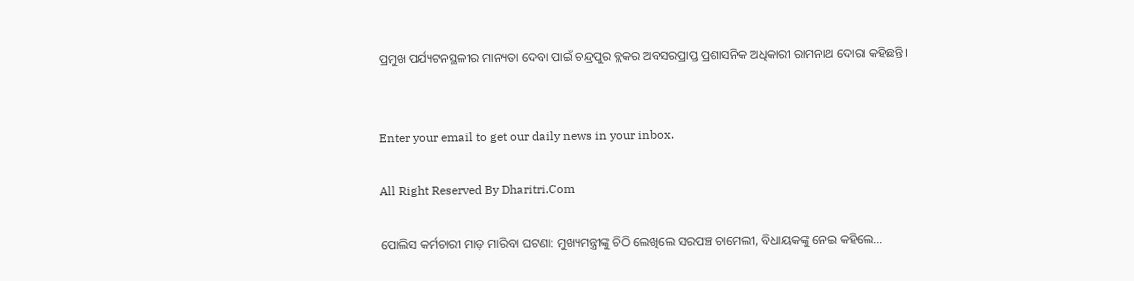ପ୍ରମୁଖ ପର୍ଯ୍ୟଟନସ୍ଥଳୀର ମାନ୍ୟତା ଦେବା ପାଇଁ ଚନ୍ଦ୍ରପୁର ବ୍ଲକର ଅବସରପ୍ରାପ୍ତ ପ୍ରଶାସନିକ ଅଧିକାରୀ ରାମନାଥ ଦୋରା କହିଛନ୍ତି।


Enter your email to get our daily news in your inbox.

All Right Reserved By Dharitri.Com

ପୋଲିସ କର୍ମଚାରୀ ମାଡ଼ ମାରିବା ଘଟଣା: ମୁଖ୍ୟମନ୍ତ୍ରୀଙ୍କୁ ଚିଠି ଲେଖିଲେ ସରପଞ୍ଚ ଚାମେଲୀ, ବିଧାୟକଙ୍କୁ ନେଇ କହିଲେ…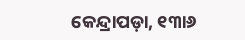କେନ୍ଦ୍ରାପଡ଼ା, ୧୩ା୬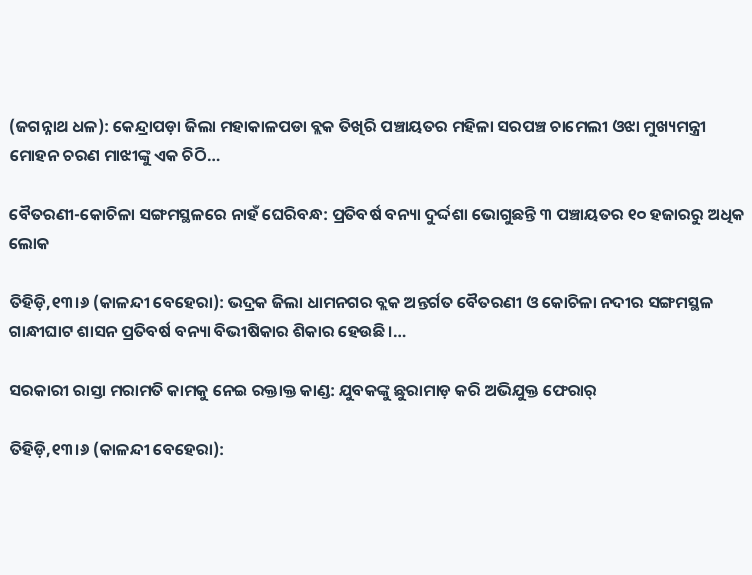(ଜଗନ୍ନାଥ ଧଳ): କେନ୍ଦ୍ରାପଡ଼ା ଜିଲା ମହାକାଳପଡା ବ୍ଲକ ତିଖିରି ପଞ୍ଚାୟତର ମହିଳା ସରପଞ୍ଚ ଚାମେଲୀ ଓଝା ମୁଖ୍ୟମନ୍ତ୍ରୀ ମୋହନ ଚରଣ ମାଝୀଙ୍କୁ ଏକ ଚିଠି…

ବୈତରଣୀ-କୋଚିଳା ସଙ୍ଗମସ୍ଥଳରେ ନାହଁ ଘେରିବନ୍ଧ: ପ୍ରତିବର୍ଷ ବନ୍ୟା ଦୁର୍ଦ୍ଦଶା ଭୋଗୁଛନ୍ତି ୩ ପଞ୍ଚାୟତର ୧୦ ହଜାରରୁ ଅଧିକ ଲୋକ

ତିହିଡ଼ି,୧୩।୬ (କାଳନ୍ଦୀ ବେହେରା): ଭଦ୍ରକ ଜିଲା ଧାମନଗର ବ୍ଲକ ଅନ୍ତର୍ଗତ ବୈତରଣୀ ଓ କୋଚିଳା ନଦୀର ସଙ୍ଗମସ୍ଥଳ ଗାନ୍ଧୀଘାଟ ଶାସନ ପ୍ରତିବର୍ଷ ବନ୍ୟା ବିଭୀଷିକାର ଶିକାର ହେଉଛି।…

ସରକାରୀ ରାସ୍ତା ମରାମତି କାମକୁ ନେଇ ରକ୍ତାକ୍ତ କାଣ୍ଡ: ଯୁବକଙ୍କୁ ଛୁରାମାଡ଼ କରି ଅଭିଯୁକ୍ତ ଫେରାର୍‌

ତିହିଡ଼ି,୧୩।୬ (କାଳନ୍ଦୀ ବେହେରା):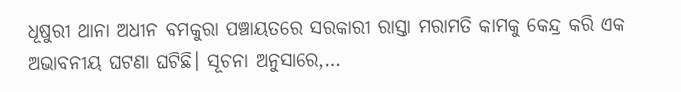ଧୂଷୁରୀ ଥାନା ଅଧୀନ ବମକୁରା ପଞ୍ଚାୟତରେ ସରକାରୀ ରାସ୍ତା ମରାମତି କାମକୁ କେନ୍ଦ୍ର କରି ଏକ ଅଭାବନୀୟ ଘଟଣା ଘଟିଛି। ସୂଚନା ଅନୁସାରେ,…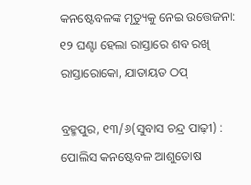କନଷ୍ଟେବଳଙ୍କ ମୃତ୍ୟୁକୁ ନେଇ ଉତ୍ତେଜନା: ୧୨ ଘଣ୍ଟା ହେଲା ରାସ୍ତାରେ ଶବ ରଖି ରାସ୍ତାରୋକୋ, ଯାତାୟତ ଠପ୍‌

ବ୍ରହ୍ମପୁର, ୧୩/୬(ସୁବାସ ଚନ୍ଦ୍ର ପାଢ଼ୀ) : ପୋଲିସ କନଷ୍ଟେବଳ ଆଶୁତୋଷ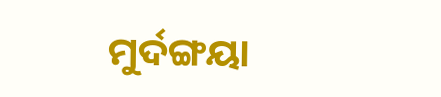ମୁର୍ଦଙ୍ଗୟା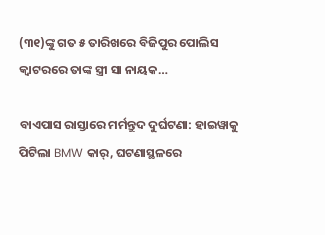(୩୧)ଙ୍କୁ ଗତ ୫ ତାରିଖରେ ବିଜିପୁର ପୋଲିସ କ୍ୱାଟରରେ ତାଙ୍କ ସ୍ତ୍ରୀ ସା ନାୟକ…

ବାଏପାସ ରାସ୍ତାରେ ମର୍ମନ୍ତୁଦ ଦୁର୍ଘଟଣା: ହାଇୱାକୁ ପିଟିଲା BMW କାର୍‌, ଘଟଣାସ୍ଥଳରେ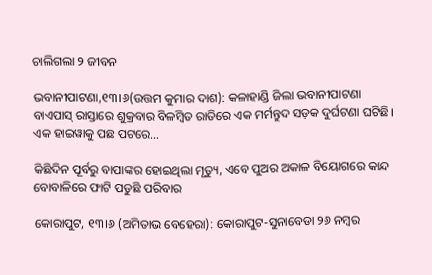ଚାଲିଗଲା ୨ ଜୀବନ

ଭବାନୀପାଟଣା,୧୩।୬(ଉତ୍ତମ କୁମାର ଦାଶ): କଳାହାଣ୍ଡି ଜିଲା ଭବାନୀପାଟଣା ବାଏପାସ୍‌ ରାସ୍ତାରେ ଶୁକ୍ରବାର ବିଳମ୍ବିତ ରାତିରେ ଏକ ମର୍ମନ୍ତୁଦ ସଡ଼କ ଦୁର୍ଘଟଣା ଘଟିଛି। ଏକ ହାଇୱାକୁ ପଛ ପଟରେ…

କିଛିଦିନ ପୂର୍ବରୁ ବାପାଙ୍କର ହୋଇଥିଲା ମୃତ୍ୟୁ, ଏବେ ପୁଅର ଅକାଳ ବିୟୋଗରେ କାନ୍ଦ ବୋବାଳିରେ ଫାଟି ପଡୁଛି ପରିବାର

କୋରାପୁଟ, ୧୩।୬ (ଅମିତାଭ ବେହେରା): କୋରାପୁଟ-ସୁନାବେଡା ୨୬ ନମ୍ବର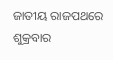ଜାତୀୟ ରାଜପଥରେ ଶୁକ୍ରବାର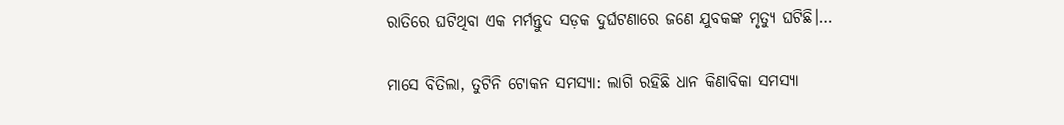ରାତିରେ ଘଟିଥିବା ଏକ ମର୍ମନ୍ତୁଦ ସଡ଼କ ଦୁର୍ଘଟଣାରେ ଜଣେ ଯୁବକଙ୍କ ମୃତ୍ୟୁ ଘଟିଛି।…

ମାସେ ବିତିଲା, ତୁଟିନି ଟୋକନ ସମସ୍ୟା: ଲାଗି ରହିଛି ଧାନ କିଣାବିକା ସମସ୍ୟା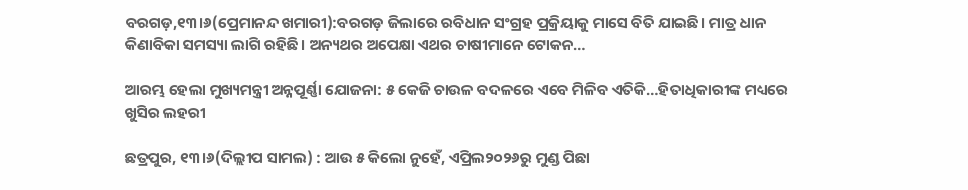ବରଗଡ଼,୧୩।୬(ପ୍ରେମାନନ୍ଦ ଖମାରୀ):ବରଗଡ଼ ଜିଲାରେ ରବିଧାନ ସଂଗ୍ରହ ପ୍ରକ୍ରିୟାକୁ ମାସେ ବିତି ଯାଇଛି। ମାତ୍ର ଧାନ କିଣାବିକା ସମସ୍ୟା ଲାଗି ରହିଛି। ଅନ୍ୟଥର ଅପେକ୍ଷା ଏଥର ଚାଷୀମାନେ ଟୋକନ…

ଆରମ୍ଭ ହେଲା ମୁଖ୍ୟମନ୍ତ୍ରୀ ଅନ୍ନପୂର୍ଣ୍ଣା ଯୋଜନା: ୫ କେଜି ଚାଉଳ ବଦଳରେ ଏବେ ମିଳିବ ଏତିକି…ହିତାଧିକାରୀଙ୍କ ମଧ୍ୟରେ ଖୁସିର ଲହରୀ

ଛତ୍ରପୁର, ୧୩।୬(ଦିଲ୍ଲୀପ ସାମଲ) : ଆଉ ୫ କିଲୋ ନୁହେଁ, ଏପ୍ରିଲ୨୦୨୬ରୁ ମୁଣ୍ଡ ପିଛା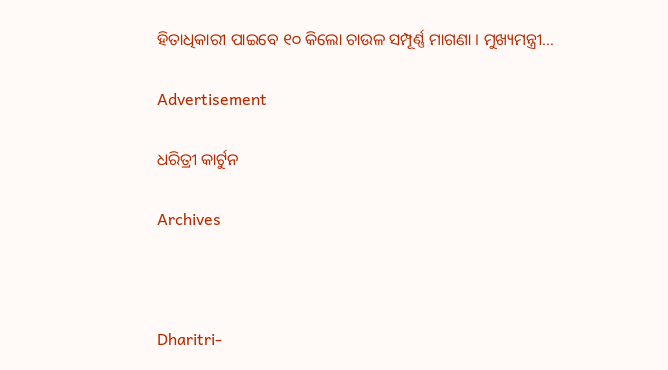ହିତାଧିକାରୀ ପାଇବେ ୧୦ କିଲୋ ଚାଉଳ ସମ୍ପୂର୍ଣ୍ଣ ମାଗଣା । ମୁଖ୍ୟମନ୍ତ୍ରୀ…

Advertisement

ଧରିତ୍ରୀ କାର୍ଟୁନ

Archives



Dharitri-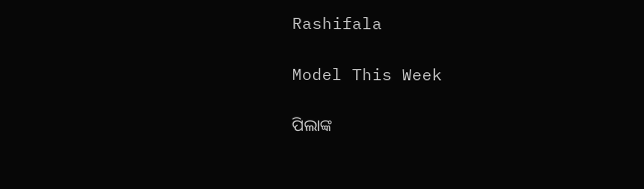Rashifala

Model This Week

ପିଲାଙ୍କ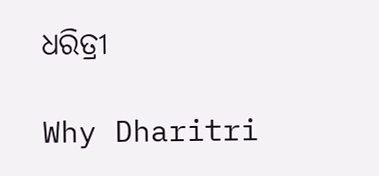ଧରିତ୍ରୀ

Why Dharitri